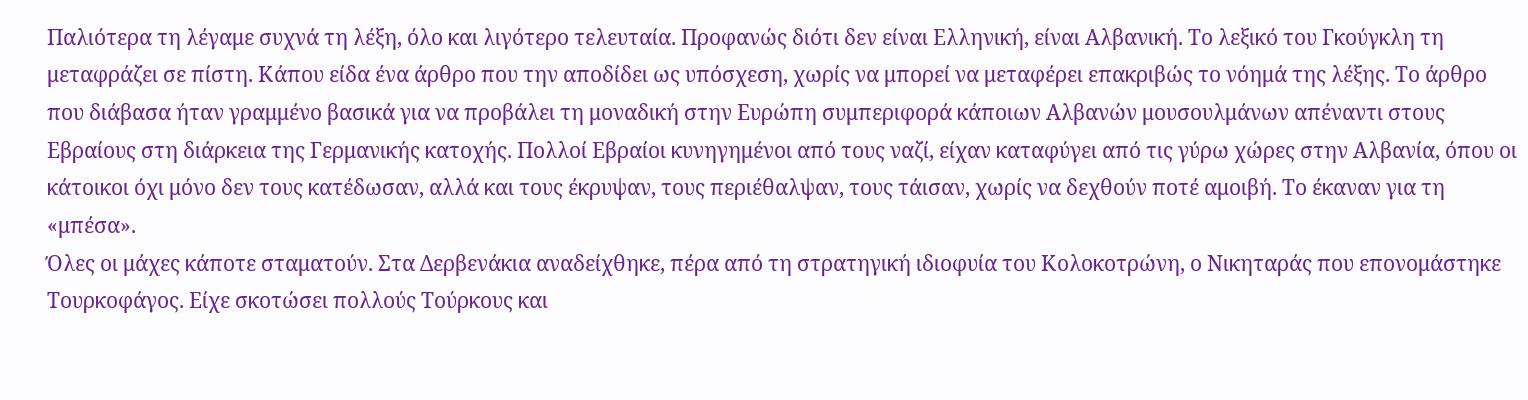Παλιότερα τη λέγαμε συχνά τη λέξη, όλο και λιγότερο τελευταία. Προφανώς διότι δεν είναι Ελληνική, είναι Αλβανική. Το λεξικό του Γκούγκλη τη μεταφράζει σε πίστη. Κάπου είδα ένα άρθρο που την αποδίδει ως υπόσχεση, χωρίς να μπορεί να μεταφέρει επακριβώς το νόημά της λέξης. Το άρθρο που διάβασα ήταν γραμμένο βασικά για να προβάλει τη μοναδική στην Ευρώπη συμπεριφορά κάποιων Αλβανών μουσουλμάνων απέναντι στους Εβραίους στη διάρκεια της Γερμανικής κατοχής. Πολλοί Εβραίοι κυνηγημένοι από τους ναζί, είχαν καταφύγει από τις γύρω χώρες στην Αλβανία, όπου οι κάτοικοι όχι μόνο δεν τους κατέδωσαν, αλλά και τους έκρυψαν, τους περιέθαλψαν, τους τάισαν, χωρίς να δεχθούν ποτέ αμοιβή. Το έκαναν για τη «μπέσα».
Όλες οι μάχες κάποτε σταματούν. Στα Δερβενάκια αναδείχθηκε, πέρα από τη στρατηγική ιδιοφυία του Κολοκοτρώνη, ο Νικηταράς που επονομάστηκε Τουρκοφάγος. Είχε σκοτώσει πολλούς Τούρκους και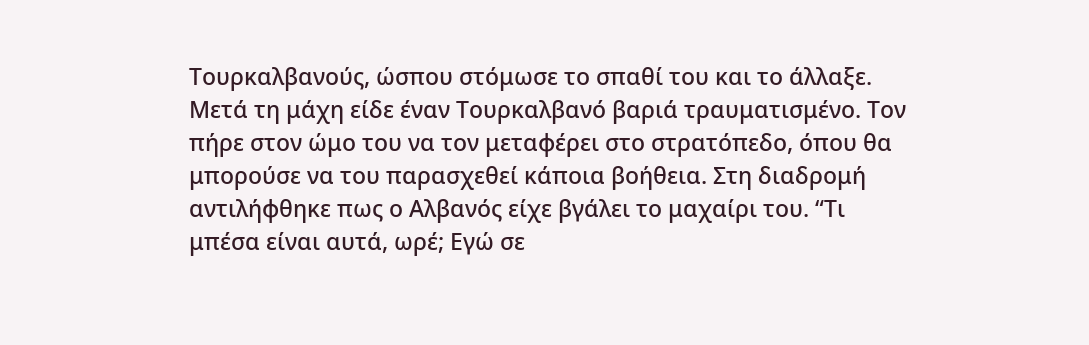Τουρκαλβανούς, ώσπου στόμωσε το σπαθί του και το άλλαξε. Μετά τη μάχη είδε έναν Τουρκαλβανό βαριά τραυματισμένο. Τον πήρε στον ώμο του να τον μεταφέρει στο στρατόπεδο, όπου θα μπορούσε να του παρασχεθεί κάποια βοήθεια. Στη διαδρομή αντιλήφθηκε πως ο Αλβανός είχε βγάλει το μαχαίρι του. “Τι μπέσα είναι αυτά, ωρέ; Εγώ σε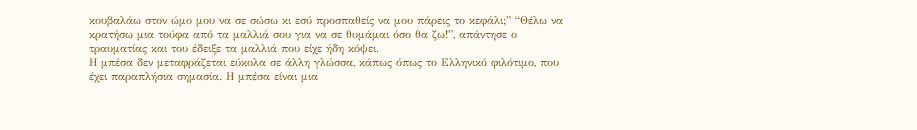κουβαλάω στον ώμο μου να σε σώσω κι εσύ προσπαθείς να μου πάρεις το κεφάλι;” “Θέλω να κρατήσω μια τούφα από τα μαλλιά σου για να σε θυμάμαι όσο θα ζω!”, απάντησε ο τραυματίας και του έδειξε τα μαλλιά που είχε ήδη κόψει.
Η μπέσα δεν μεταφράζεται εύκολα σε άλλη γλώσσα, κάπως όπως το Ελληνικό φιλότιμο, που έχει παραπλήσια σημασία. Η μπέσα είναι μια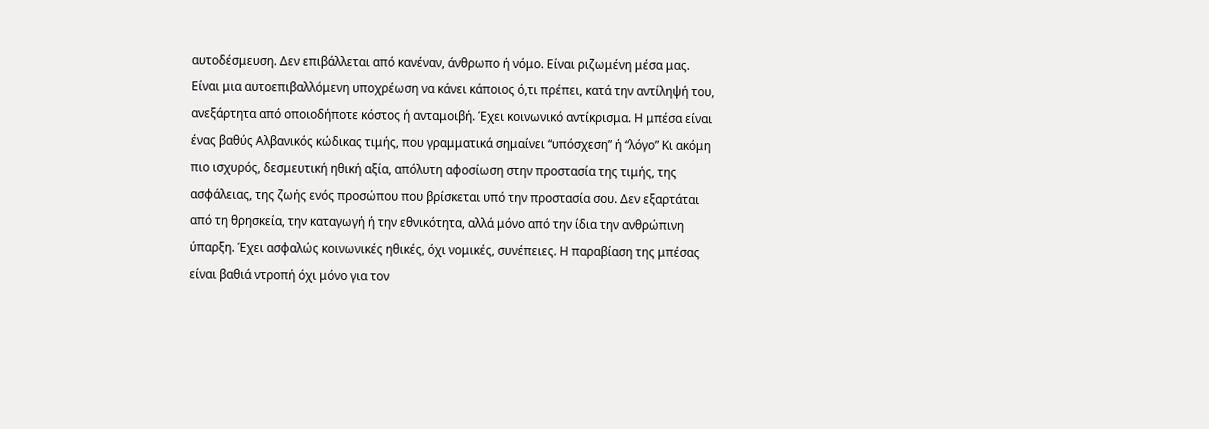αυτοδέσμευση. Δεν επιβάλλεται από κανέναν, άνθρωπο ή νόμο. Είναι ριζωμένη μέσα μας. Είναι μια αυτοεπιβαλλόμενη υποχρέωση να κάνει κάποιος ό,τι πρέπει, κατά την αντίληψή του, ανεξάρτητα από οποιοδήποτε κόστος ή ανταμοιβή. Έχει κοινωνικό αντίκρισμα. Η μπέσα είναι ένας βαθύς Αλβανικός κώδικας τιμής, που γραμματικά σημαίνει “υπόσχεση” ή “λόγο” Κι ακόμη πιο ισχυρός, δεσμευτική ηθική αξία, απόλυτη αφοσίωση στην προστασία της τιμής, της ασφάλειας, της ζωής ενός προσώπου που βρίσκεται υπό την προστασία σου. Δεν εξαρτάται από τη θρησκεία, την καταγωγή ή την εθνικότητα, αλλά μόνο από την ίδια την ανθρώπινη ύπαρξη. Έχει ασφαλώς κοινωνικές ηθικές, όχι νομικές, συνέπειες. Η παραβίαση της μπέσας είναι βαθιά ντροπή όχι μόνο για τον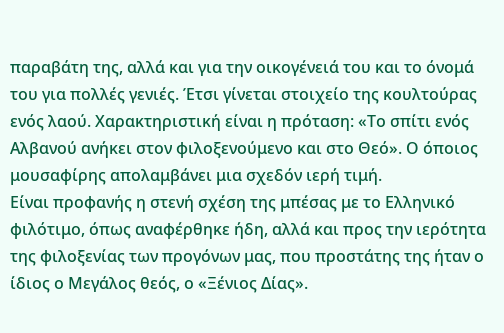παραβάτη της, αλλά και για την οικογένειά του και το όνομά του για πολλές γενιές. Έτσι γίνεται στοιχείο της κουλτούρας ενός λαού. Χαρακτηριστική είναι η πρόταση: «Το σπίτι ενός Αλβανού ανήκει στον φιλοξενούμενο και στο Θεό». Ο όποιος μουσαφίρης απολαμβάνει μια σχεδόν ιερή τιμή.
Είναι προφανής η στενή σχέση της μπέσας με το Ελληνικό φιλότιμο, όπως αναφέρθηκε ήδη, αλλά και προς την ιερότητα της φιλοξενίας των προγόνων μας, που προστάτης της ήταν ο ίδιος ο Μεγάλος θεός, ο «Ξένιος Δίας».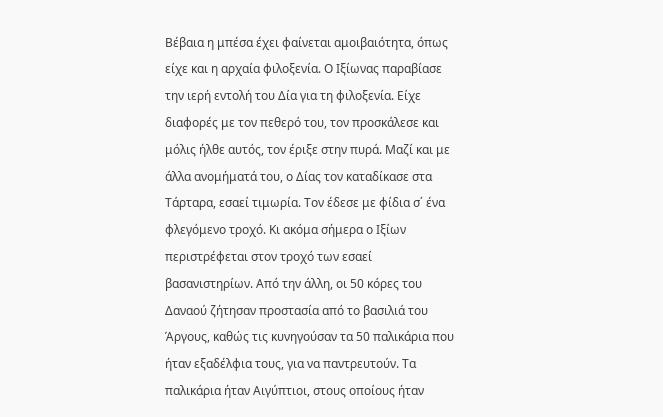Βέβαια η μπέσα έχει φαίνεται αμοιβαιότητα, όπως είχε και η αρχαία φιλοξενία. Ο Ιξίωνας παραβίασε την ιερή εντολή του Δία για τη φιλοξενία. Είχε διαφορές με τον πεθερό του, τον προσκάλεσε και μόλις ήλθε αυτός, τον έριξε στην πυρά. Μαζί και με άλλα ανομήματά του, ο Δίας τον καταδίκασε στα Τάρταρα, εσαεί τιμωρία. Τον έδεσε με φίδια σ΄ ένα φλεγόμενο τροχό. Κι ακόμα σήμερα ο Ιξίων περιστρέφεται στον τροχό των εσαεί βασανιστηρίων. Από την άλλη, οι 50 κόρες του Δαναού ζήτησαν προστασία από το βασιλιά του Άργους, καθώς τις κυνηγούσαν τα 50 παλικάρια που ήταν εξαδέλφια τους, για να παντρευτούν. Τα παλικάρια ήταν Αιγύπτιοι, στους οποίους ήταν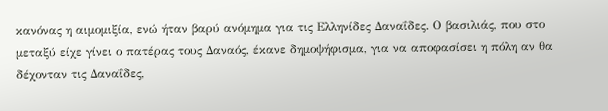κανόνας η αιμομιξία, ενώ ήταν βαρύ ανόμημα για τις Ελληνίδες Δαναΐδες. Ο βασιλιάς, που στο μεταξύ είχε γίνει ο πατέρας τους Δαναός, έκανε δημοψήφισμα, για να αποφασίσει η πόλη αν θα δέχονταν τις Δαναΐδες,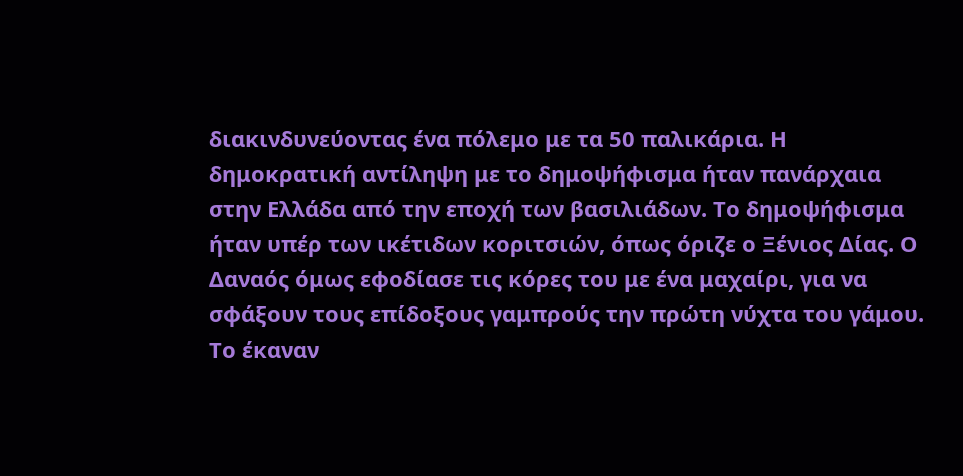διακινδυνεύοντας ένα πόλεμο με τα 50 παλικάρια. Η δημοκρατική αντίληψη με το δημοψήφισμα ήταν πανάρχαια στην Ελλάδα από την εποχή των βασιλιάδων. Το δημοψήφισμα ήταν υπέρ των ικέτιδων κοριτσιών, όπως όριζε ο Ξένιος Δίας. Ο Δαναός όμως εφοδίασε τις κόρες του με ένα μαχαίρι, για να σφάξουν τους επίδοξους γαμπρούς την πρώτη νύχτα του γάμου. Το έκαναν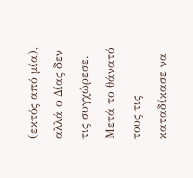(εκτός από μία), αλλά ο Δίας δεν τις συγχώρεσε. Μετά το θάνατό τους τις καταδίκασε να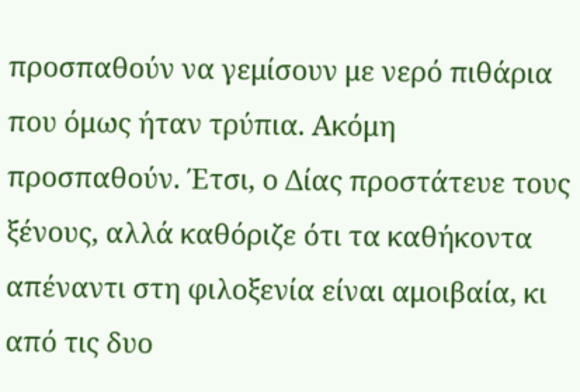προσπαθούν να γεμίσουν με νερό πιθάρια που όμως ήταν τρύπια. Ακόμη προσπαθούν. Έτσι, ο Δίας προστάτευε τους ξένους, αλλά καθόριζε ότι τα καθήκοντα απέναντι στη φιλοξενία είναι αμοιβαία, κι από τις δυο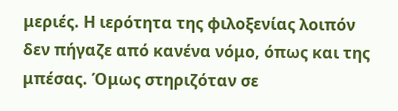μεριές. Η ιερότητα της φιλοξενίας λοιπόν δεν πήγαζε από κανένα νόμο, όπως και της μπέσας. Όμως στηριζόταν σε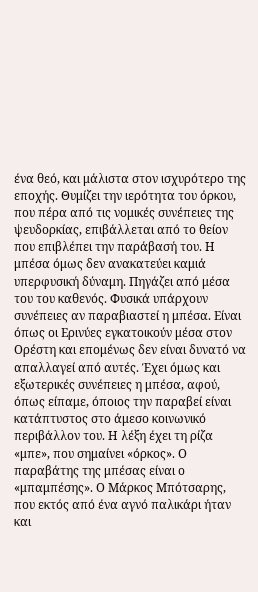ένα θεό, και μάλιστα στον ισχυρότερο της εποχής. Θυμίζει την ιερότητα του όρκου, που πέρα από τις νομικές συνέπειες της ψευδορκίας, επιβάλλεται από το θείον που επιβλέπει την παράβασή του. Η μπέσα όμως δεν ανακατεύει καμιά υπερφυσική δύναμη. Πηγάζει από μέσα του του καθενός. Φυσικά υπάρχουν συνέπειες αν παραβιαστεί η μπέσα. Είναι όπως οι Ερινύες εγκατοικούν μέσα στον Ορέστη και επομένως δεν είναι δυνατό να απαλλαγεί από αυτές. Έχει όμως και εξωτερικές συνέπειες η μπέσα, αφού, όπως είπαμε, όποιος την παραβεί είναι κατάπτυστος στο άμεσο κοινωνικό περιβάλλον του. Η λέξη έχει τη ρίζα «μπε», που σημαίνει «όρκος». Ο παραβάτης της μπέσας είναι ο «μπαμπέσης». Ο Μάρκος Μπότσαρης, που εκτός από ένα αγνό παλικάρι ήταν και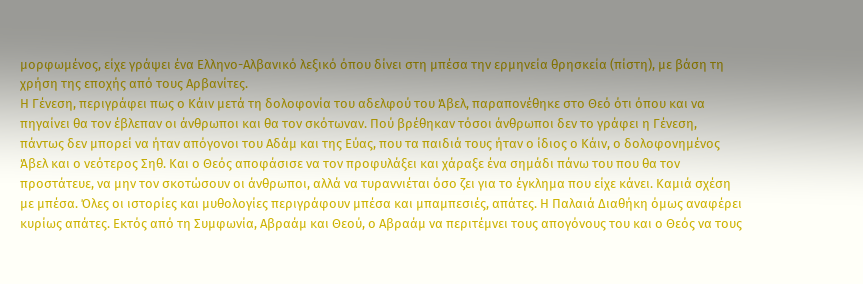μορφωμένος, είχε γράψει ένα Ελληνο-Αλβανικό λεξικό όπου δίνει στη μπέσα την ερμηνεία θρησκεία (πίστη), με βάση τη χρήση της εποχής από τους Αρβανίτες.
Η Γένεση, περιγράφει πως ο Κάιν μετά τη δολοφονία του αδελφού του Άβελ, παραπονέθηκε στο Θεό ότι όπου και να πηγαίνει θα τον έβλεπαν οι άνθρωποι και θα τον σκότωναν. Πού βρέθηκαν τόσοι άνθρωποι δεν το γράφει η Γένεση, πάντως δεν μπορεί να ήταν απόγονοι του Αδάμ και της Εύας, που τα παιδιά τους ήταν ο ίδιος ο Κάιν, ο δολοφονημένος Άβελ και ο νεότερος Σηθ. Και ο Θεός αποφάσισε να τον προφυλάξει και χάραξε ένα σημάδι πάνω του που θα τον προστάτευε, να μην τον σκοτώσουν οι άνθρωποι, αλλά να τυραννιέται όσο ζει για το έγκλημα που είχε κάνει. Καμιά σχέση με μπέσα. Όλες οι ιστορίες και μυθολογίες περιγράφουν μπέσα και μπαμπεσιές, απάτες. Η Παλαιά Διαθήκη όμως αναφέρει κυρίως απάτες. Εκτός από τη Συμφωνία, Αβραάμ και Θεού, ο Αβραάμ να περιτέμνει τους απογόνους του και ο Θεός να τους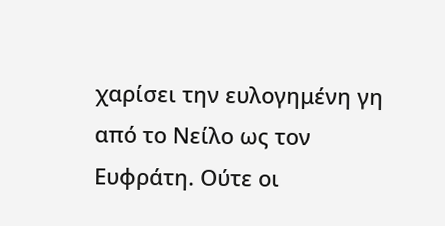χαρίσει την ευλογημένη γη από το Νείλο ως τον Ευφράτη. Ούτε οι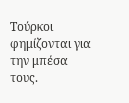Τούρκοι φημίζονται για την μπέσα τους.